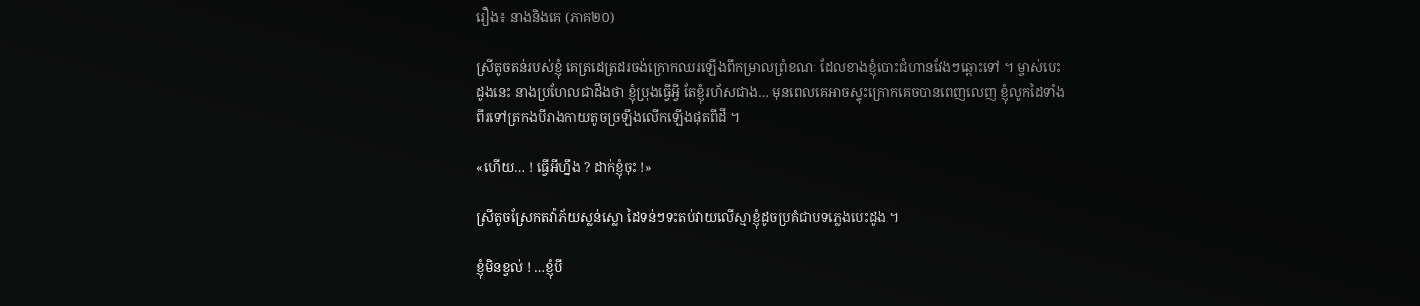រឿង៖ នាងនិងគេ (ភាគ២០)

ស្រីតូចតន់របស់ខ្ញុំ គេត្រដេត្រដរចង់ក្រោកឈរឡើងពីកម្រាលព្រំខណៈ ដែលខាងខ្ញុំបោះជំហានវែងៗឆ្ពោះទៅ ។ ម្ចាស់បេះដូងនេះ នាងប្រហែលជាដឹងថា ខ្ញុំប្រុងធ្វើអ្វី តែខ្ញុំរហ័សជាង… មុនពេលគេអាចស្ទុះក្រោកគេចបានពេញលេញ ខ្ញុំលូកដៃទាំងពីរទៅត្រកងបីរាងកាយតូចច្រឡឹងលើកឡើងផុតពីដី ។

«ហើយ… ! ធ្វើអីហ្នឹង ? ដាក់ខ្ញុំចុះ !»

ស្រីតូចស្រែកតវ៉ាភ័យស្លន់ស្លោ ដៃទន់ៗទះតប់វាយលើស្មាខ្ញុំដូចប្រគំជាបទភ្លេងបេះដូង ។

ខ្ញុំមិនខ្វល់ ! …ខ្ញុំបី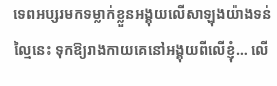ទេពអប្សរមកទម្លាក់ខ្លួនអង្គុយលើសាឡុងយ៉ាងទន់ល្មៃនេះ ទុកឱ្យរាងកាយគេនៅអង្គុយពីលើខ្ញុំ… លើ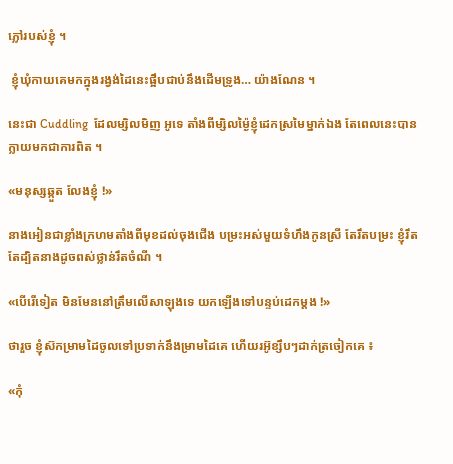ភ្លៅរបស់ខ្ញុំ ។

 ខ្ញុំឃុំកាយគេមកក្នុងរង្វង់ដៃនេះផ្អឹបជាប់នឹងដើមទ្រូង… យ៉ាងណែន ។

នេះជា Cuddling  ដែលម្សិលមិញ អូទេ តាំងពីម្សិលម្ង៉ៃខ្ញុំដេកស្រមៃម្នាក់ឯង តែពេលនេះបានក្លាយមកជាការពិត ។

«មនុស្សឆ្កួត លែងខ្ញុំ !»

នាងអៀនជាខ្លាំងក្រហមតាំងពីមុខដល់ចុងជើង បម្រះអស់មួយទំហឹងកូនស្រី តែរឹតបម្រះ ខ្ញុំរឹតតែដ្បិតនាងដូចពស់ថ្លាន់រឹតចំណី ។

«បើរើទៀត មិនមែននៅត្រឹមលើសាឡុងទេ យកឡើងទៅបន្ទប់ដេកម្តង !»

ថារួច ខ្ញុំស៊កម្រាមដៃចូលទៅប្រទាក់នឹងម្រាមដៃគេ ហើយរអ៊ូខ្សឹបៗដាក់ត្រចៀកគេ ៖

«កុំ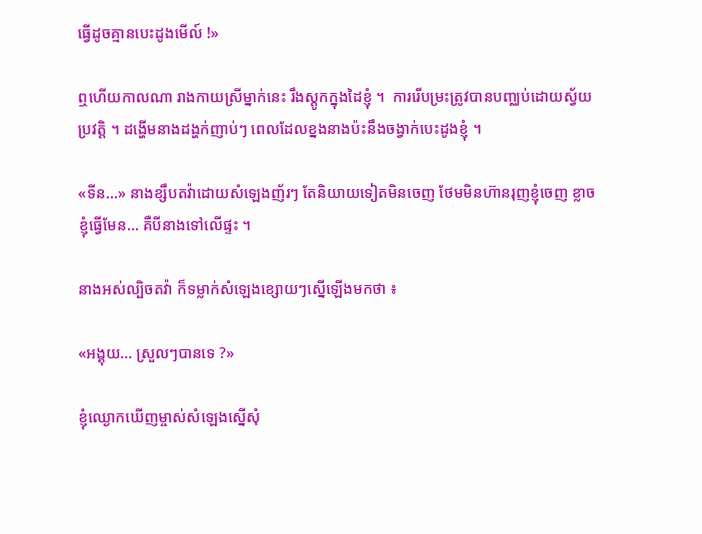ធ្វើដូចគ្មានបេះដូងមើល៍ !»

ឮហើយកាលណា រាងកាយស្រីម្នាក់នេះ រឹងស្តូកក្នុងដៃខ្ញុំ ។  ការរើបម្រះត្រូវបានបញ្ឈប់ដោយស្វ័យប្រវត្តិ ។ ដង្ហើមនាងដង្ហក់ញាប់ៗ ពេលដែលខ្នងនាងប៉ះនឹងចង្វាក់បេះដូងខ្ញុំ ។

«ទីន…» នាងខ្សឹបតវ៉ាដោយសំឡេងញ័រៗ តែនិយាយទៀតមិនចេញ ថែមមិនហ៊ានរុញខ្ញុំចេញ ខ្លាចខ្ញុំធ្វើមែន… គឺបីនាងទៅលើផ្ទះ ។

នាងអស់ល្បិចតវ៉ា ក៏ទម្លាក់សំឡេងខ្សោយៗស្នើឡើងមកថា ៖

«អង្គុយ… ស្រួលៗបានទេ ?»

ខ្ញុំឈ្ងោកឃើញម្ចាស់សំឡេងស្នើសុំ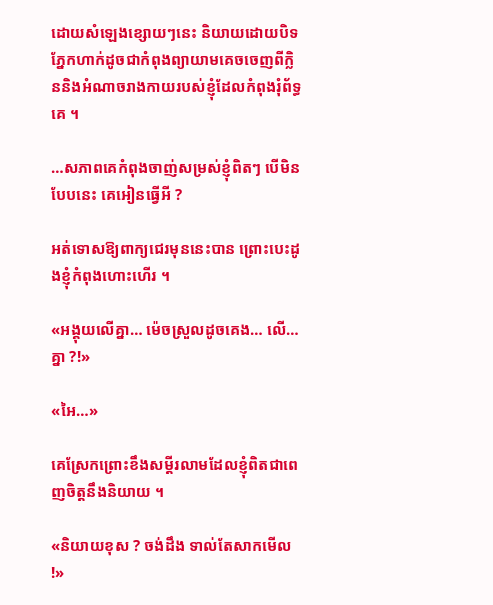ដោយសំឡេងខ្សោយៗនេះ និយាយដោយបិទភ្នែកហាក់ដូចជាកំពុងព្យាយាមគេចចេញពីក្លិននិងអំណាចរាងកាយរបស់ខ្ញុំដែលកំពុងរុំព័ទ្ធគេ ។

…សភាពគេកំពុងចាញ់សម្រស់ខ្ញុំពិតៗ បើមិនបែបនេះ គេអៀនធ្វើអី ?

អត់ទោសឱ្យពាក្យជេរមុននេះបាន ព្រោះបេះដូងខ្ញុំកំពុងហោះហើរ ។

«អង្គុយលើគ្នា… ម៉េចស្រួលដូចគេង… លើ… គ្នា ?!»

«អៃ…»

គេស្រែកព្រោះខឹងសម្ដីរលាមដែលខ្ញុំពិតជាពេញចិត្តនឹងនិយាយ ។

«និយាយខុស ? ចង់ដឹង ទាល់តែសាកមើល !»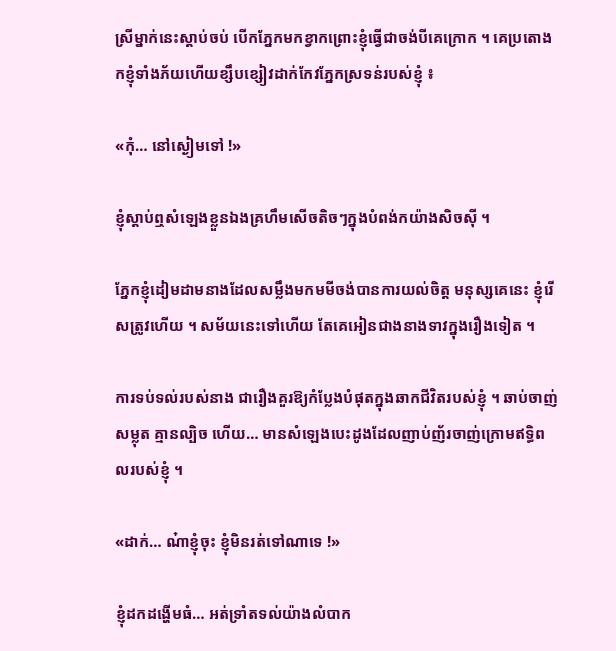ស្រីម្នាក់នេះស្តាប់ចប់ បើកភ្នែកមកខ្វាកព្រោះខ្ញុំធ្វើជាចង់បីគេក្រោក ។ គេប្រតោងកខ្ញុំទាំងភ័យហើយខ្សឹបខ្សៀវដាក់កែវភ្នែកស្រទន់របស់ខ្ញុំ ៖

«កុំ… នៅស្ងៀមទៅ !»

ខ្ញុំស្តាប់ឮសំឡេងខ្លួនឯងគ្រហឹមសើចតិចៗក្នុងបំពង់កយ៉ាងសិចស៊ី ។

ភ្នែកខ្ញុំដៀមដាមនាងដែលសម្លឹងមកមមីចង់បានការយល់ចិត្ត មនុស្សគេនេះ ខ្ញុំរើសត្រូវហើយ ។ សម័យនេះទៅហើយ តែគេអៀនជាងនាងទាវក្នុងរឿងទៀត ។

ការទប់ទល់របស់នាង ជារឿងគួរឱ្យកំប្លែងបំផុតក្នុងឆាកជីវិតរបស់ខ្ញុំ ។ ឆាប់ចាញ់សម្លុត គ្មានល្បិច ហើយ… មានសំឡេងបេះដូងដែលញាប់ញ័រចាញ់ក្រោមឥទ្ធិពលរបស់ខ្ញុំ ។

«ដាក់… ណ៎ាខ្ញុំចុះ ខ្ញុំមិនរត់ទៅណាទេ !»

ខ្ញុំដកដង្ហើមធំ… អត់ទ្រាំតទល់យ៉ាងលំបាក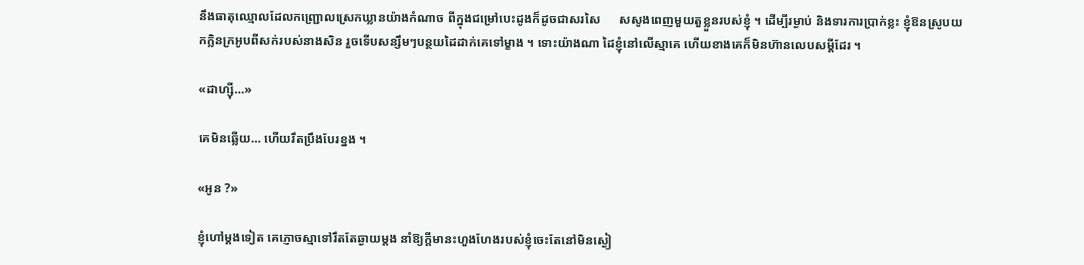នឹងធាតុឈ្មោលដែលកញ្ជ្រោលស្រេកឃ្លានយ៉ាងកំណាច ពីក្នុងជម្រៅបេះដូងក៏ដូចជាសរសៃ      សសូងពេញមួយតួខ្លួនរបស់ខ្ញុំ ។ ដើម្បីរម្ងាប់ និងទារការប្រាក់ខ្លះ ខ្ញុំឱនស្រូបយកក្លិនក្រអូបពីសក់របស់នាងសិន រួចទើបសន្សឹមៗបន្ថយដៃដាក់គេទៅម្ខាង ។ ទោះយ៉ាងណា ដៃខ្ញុំនៅលើស្មាគេ ហើយខាងគេក៏មិនហ៊ានលេបសម្ដីដែរ ។

«ដាហ្ស៊ី…»

គេមិនឆ្លើយ… ហើយរឹតប្រឹងបែរខ្នង ។

«អូន ?»

ខ្ញុំហៅម្តងទៀត គេភ្ញោចស្មាទៅរឹតតែឆ្ងាយម្តង នាំឱ្យក្តីមានះហួងហែងរបស់ខ្ញុំចេះតែនៅមិនស្ងៀ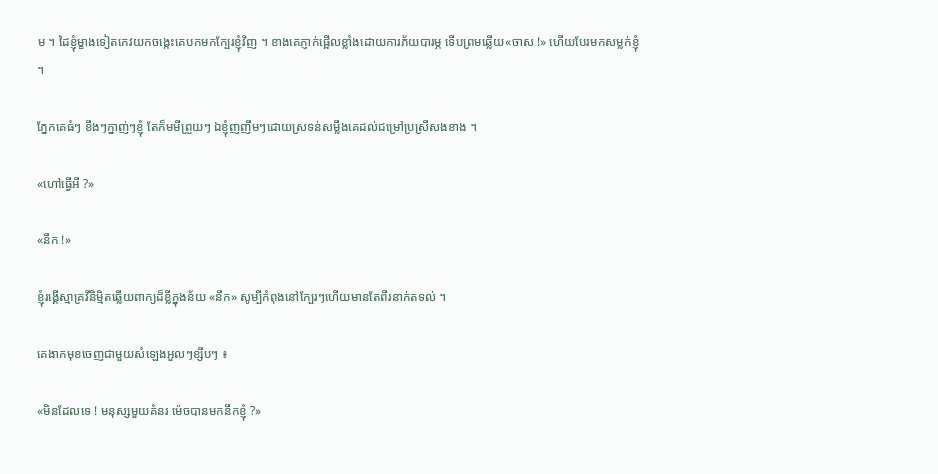ម ។ ដៃខ្ញុំម្ខាងទៀតកេវយកចង្កេះគេបកមកក្បែរខ្ញុំវិញ ។ ខាងគេភ្ញាក់ផ្អើលខ្លាំងដោយការភ័យបារម្ភ ទើបព្រមឆ្លើយ«ចាស !» ហើយបែរមកសម្លក់ខ្ញុំ ។

ភ្នែកគេធំៗ ខឹងៗក្នាញ់ៗខ្ញុំ តែក៏មមីព្រួយៗ ឯខ្ញុំញញឹមៗដោយស្រទន់សម្លឹងគេដល់ជម្រៅប្រស្រីសងខាង ។

«ហៅធ្វើអី ?»

«នឹក !»

ខ្ញុំរង្គើស្មាគ្រវីនិម្មិតឆ្លើយពាក្យដ៏ខ្លីក្នុងន័យ «នឹក» សូម្បីកំពុងនៅក្បែរៗហើយមានតែពីរនាក់តទល់ ។

គេងាកមុខចេញជាមួយសំឡេងអួលៗខ្សឹបៗ ៖

«មិនដែលទេ ! មនុស្សមួយគំនរ ម៉េចបានមកនឹកខ្ញុំ ?»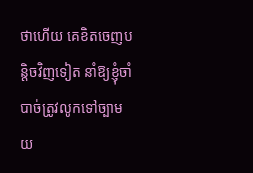ថាហើយ គេខិតចេញបន្តិចវិញទៀត នាំឱ្យខ្ញុំចាំបាច់ត្រូវលូកទៅច្បាមយ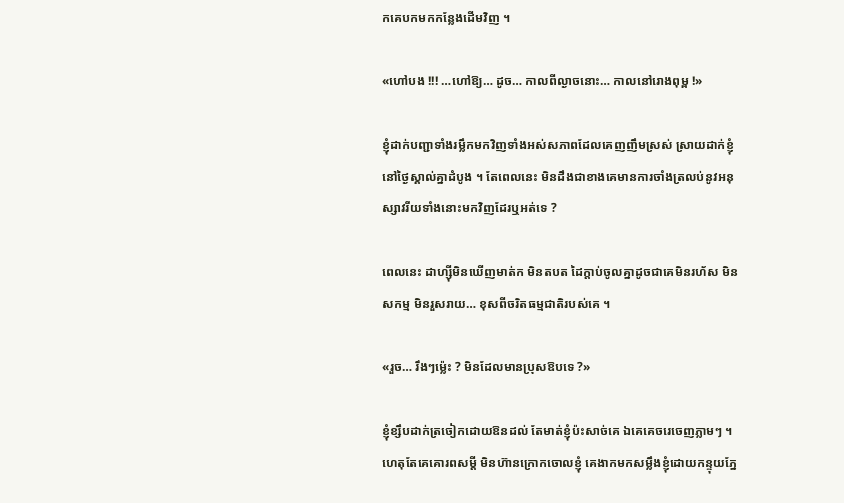កគេបកមកកន្លែងដើមវិញ ។

«ហៅបង !!! …ហៅឱ្យ… ដូច… កាលពីល្ងាចនោះ… កាលនៅរោងពុម្ព !»

ខ្ញុំដាក់បញ្ជាទាំងរម្លឹកមកវិញទាំងអស់សភាពដែលគេញញឹមស្រស់ ស្រាយដាក់ខ្ញុំនៅថ្ងៃស្គាល់គ្នាដំបូង ។ តែពេលនេះ មិនដឹងជាខាងគេមានការចាំងត្រលប់នូវអនុស្សាវរីយទាំងនោះមកវិញដែរឬអត់ទេ ?

ពេលនេះ ដាហ្ស៊ីមិនឃើញមាត់ក មិនតបត ដៃក្តាប់ចូលគ្នាដូចជាគេមិនរហ័ស មិនសកម្ម មិនរួសរាយ… ខុសពីចរិតធម្មជាតិរបស់គេ ។

«រួច… រឹងៗម៉្លេះ ? មិនដែលមានប្រុសឱបទេ ?»

ខ្ញុំខ្សឹបដាក់ត្រចៀកដោយឱនដល់ តែមាត់ខ្ញុំប៉ះសាច់គេ ឯគេគេចរេចេញភ្លាមៗ ។ ហេតុតែគេគោរពសម្ដី មិនហ៊ានក្រោកចោលខ្ញុំ គេងាកមកសម្លឹងខ្ញុំដោយកន្ទុយភ្នែ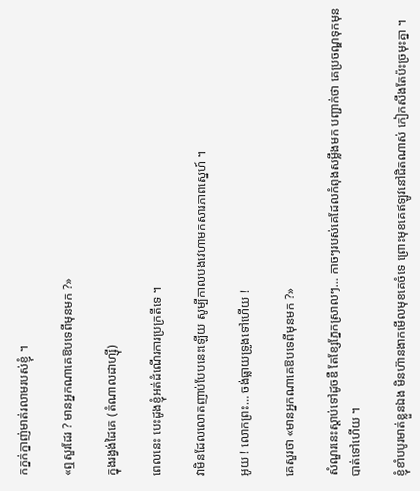កក្នក់ក្នាញ់មាត់រលាមរបស់ខ្ញុំ ។

«ឮសួរដែរ ? មានអ្នកណាគេឱបទេពីមុនមក ?»

ក្នុងរង្វង់ដៃគេ (តំណាលដាហ្ស៊ី)

ពេលនេះ បេះដូងខ្ញុំអត់ដំណើរការប្រក្រតីទេ ។

វាមិនដែលលោតញាប់បែបនេះឡើយ សូម្បីកាលបងវេហាមកសារភាពស្នេហ៍ ។

អូយ ! លោកព្រះ… ចង់ធ្លាយទ្រូងទៅហើយ !

គេសួរថា «មានអ្នកណាគេឱបទេពីមុនមក ?»

សំណួរនេះស្តាប់ទៅដូចឌឺ តែខ្សែភ្នែកស្រាលៗ… កាចៗរបស់គេដែលកំពុងសម្លឹងមក បញ្ជាក់ថា គេប្រចណ្ឌទុកមុនបាត់ទៅហើយ ។

ខ្ញុំខាំបបូរមាត់ខ្លួនឯង មិនហ៊ានងាកមើលមុខគេចំទេ ព្រោះមុខគេឥឡូវនៅជិតណាស់ កៀកសឹងតែប៉ះច្រមុះគ្នា ។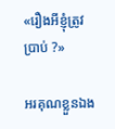«រឿងអីខ្ញុំត្រូវប្រាប់ ?»

អរគុណខ្លួនឯង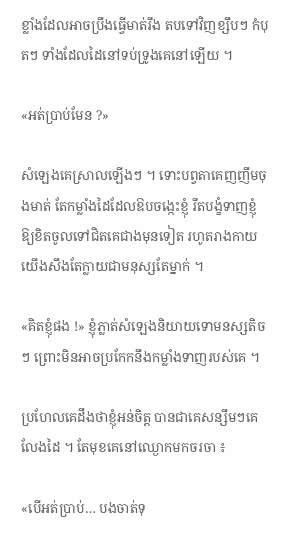ខ្លាំងដែលអាចប្រឹងធ្វើមាត់រឹង តបទៅវិញខ្សឹបៗ កំបុតៗ ទាំងដែលដៃនៅទប់ទ្រូងគេនៅឡើយ ។

«អត់ប្រាប់មែន ?»

សំឡេងគេស្រាលឡើងៗ ។ ទោះបព្វតាគេញញឹមចុងមាត់ តែកម្លាំងដៃដែលឱបចង្កេះខ្ញុំ រឹតបង្ខំទាញខ្ញុំឱ្យខិតចូលទៅជិតគេជាងមុនទៀត រហូតរាងកាយយើងសឹងតែក្លាយជាមនុស្សតែម្នាក់ ។

«គិតខ្ញុំផង !» ខ្ញុំភ្លាត់សំឡេងនិយាយទោមនស្សតិចៗ ព្រោះមិនអាចប្រកែកនឹងកម្លាំងទាញរបស់គេ ។

ប្រហែលគេដឹងថាខ្ញុំអន់ចិត្ត បានជាគេសន្សឹមៗគេលែងដៃ ។ តែមុខគេនៅឈ្ងោកមកចរចា ៖

«បើអត់ប្រាប់… បងចាត់ទុ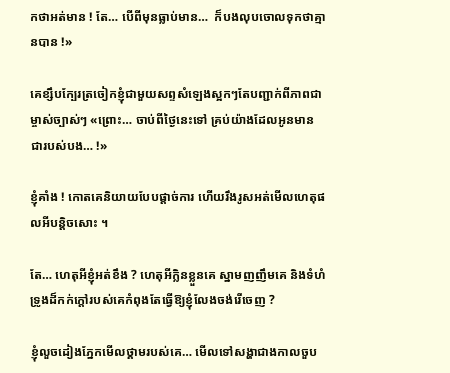កថាអត់មាន ! តែ… បើពីមុនធ្លាប់មាន…  ក៏បងលុបចោលទុកថាគ្មានបាន !»

គេខ្សឹបក្បែរត្រចៀកខ្ញុំជាមួយសព្ទសំឡេងស្អកៗតែបញ្ជាក់ពីភាពជាម្ចាស់ច្បាស់ៗ «ព្រោះ… ចាប់ពីថ្ងៃនេះទៅ គ្រប់យ៉ាងដែលអូនមាន ជារបស់បង… !»

ខ្ញុំគាំង ! កោតគេនិយាយបែបផ្ដាច់ការ ហើយរឹងរូសអត់មើលហេតុផលអីបន្តិចសោះ ។

តែ… ហេតុអីខ្ញុំអត់ខឹង ? ហេតុអីក្លិនខ្លួនគេ ស្នាមញញឹមគេ និងទំហំទ្រូងដ៏កក់ក្តៅរបស់គេកំពុងតែធ្វើឱ្យខ្ញុំលែងចង់រើចេញ ?

ខ្ញុំលួចដៀងភ្នែកមើលថ្គាមរបស់គេ… មើលទៅសង្ហាជាងកាលចួប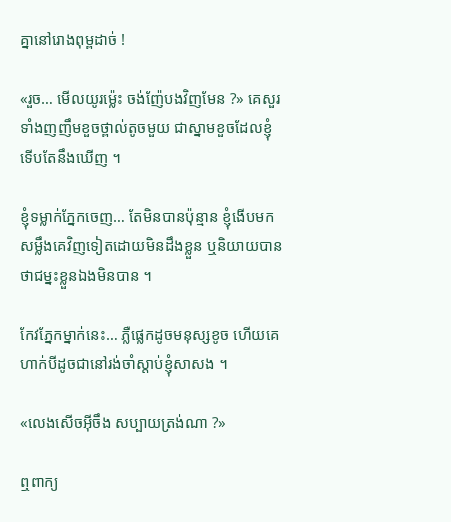គ្នានៅរោងពុម្ពដាច់ !

«រួច… មើលយូរម៉្លេះ ចង់ញ៉ែបងវិញមែន ?» គេសួរទាំងញញឹមខួចថ្ពាល់តូចមួយ ជាស្នាមខួចដែលខ្ញុំទើបតែនឹងឃើញ ។

ខ្ញុំទម្លាក់ភ្នែកចេញ… តែមិនបានប៉ុន្មាន ខ្ញុំងើបមកសម្លឹងគេវិញទៀតដោយមិនដឹងខ្លួន ឬនិយាយបានថាជម្នះខ្លួនឯងមិនបាន ។

កែវភ្នែកម្នាក់នេះ… ភ្លឺផ្លេកដូចមនុស្សខូច ហើយគេហាក់បីដូចជានៅរង់ចាំស្តាប់ខ្ញុំសាសង ។

«លេងសើចអ៊ីចឹង សប្បាយត្រង់ណា ?»

ឮពាក្យ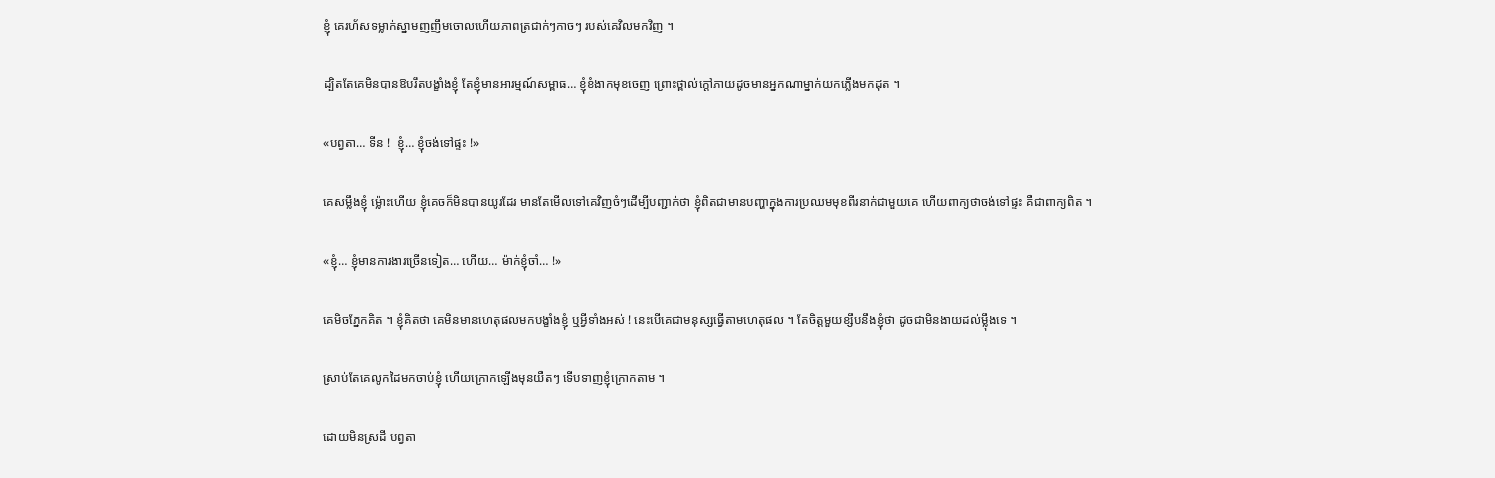ខ្ញុំ គេរហ័សទម្លាក់ស្នាមញញឹមចោលហើយភាពត្រជាក់ៗកាចៗ របស់គេវិលមកវិញ ។

ដ្បិតតែគេមិនបានឱបរឹតបង្ខាំងខ្ញុំ តែខ្ញុំមានអារម្មណ៍សម្ពាធ… ខ្ញុំខំងាកមុខចេញ ព្រោះថ្ពាល់ក្តៅភាយដូចមានអ្នកណាម្នាក់យកភ្លើងមកដុត ។

«បព្វតា… ទីន !  ខ្ញុំ… ខ្ញុំចង់ទៅផ្ទះ !»

គេសម្លឹងខ្ញុំ ម្ល៉ោះហើយ ខ្ញុំគេចក៏មិនបានយូរដែរ មានតែមើលទៅគេវិញចំៗដើម្បីបញ្ជាក់ថា ខ្ញុំពិតជាមានបញ្ហាក្នុងការប្រឈមមុខពីរនាក់ជាមួយគេ ហើយពាក្យថាចង់ទៅផ្ទះ គឺជាពាក្យពិត ។

«ខ្ញុំ… ខ្ញុំមានការងារច្រើនទៀត… ហើយ… ម៉ាក់ខ្ញុំចាំ… !»

គេមិចភ្នែកគិត ។ ខ្ញុំគិតថា គេមិនមានហេតុផលមកបង្ខាំងខ្ញុំ ឬអ្វីទាំងអស់ ! នេះបើគេជាមនុស្សធ្វើតាមហេតុផល ។ តែចិត្តមួយខ្សឹបនឹងខ្ញុំថា ដូចជាមិនងាយដល់ម្ល៉ឹងទេ ។

ស្រាប់តែគេលូកដៃមកចាប់ខ្ញុំ ហើយក្រោកឡើងមុនយឺតៗ ទើបទាញខ្ញុំក្រោកតាម ។

ដោយមិនស្រដី បព្វតា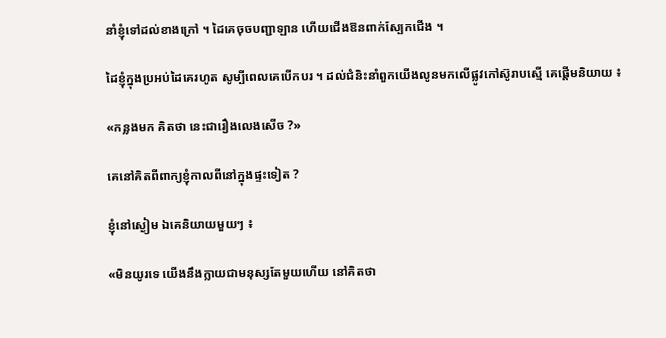នាំខ្ញុំទៅដល់ខាងក្រៅ ។ ដៃគេចុចបញ្ជាឡាន ហើយជើងឱនពាក់ស្បែកជើង ។

ដៃខ្ញុំក្នុងប្រអប់ដៃគេរហូត សូម្បីពេលគេបើកបរ ។ ដល់ជំនិះនាំពួកយើងលូនមកលើផ្លូវកៅស៊ូរាបស្មើ គេផ្តើមនិយាយ ៖

«កន្លងមក គិតថា នេះជារឿងលេងសើច ?»

គេនៅគិតពីពាក្យខ្ញុំកាលពីនៅក្នុងផ្ទះទៀត ?

ខ្ញុំនៅស្ងៀម ឯគេនិយាយមួយៗ ៖

«មិនយូរទេ យើងនឹងក្លាយជាមនុស្សតែមួយហើយ នៅគិតថា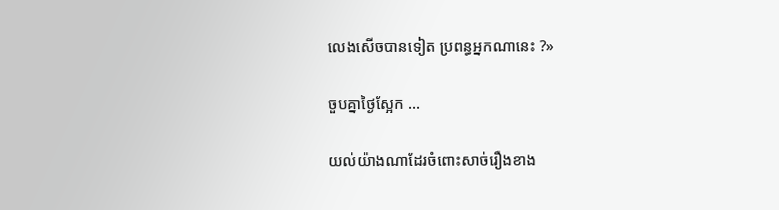លេងសើចបានទៀត ប្រពន្ធអ្នកណានេះ ?»

ចួបគ្នាថ្ងៃស្អែក …

យល់យ៉ាងណាដែរចំពោះសាច់រឿងខាង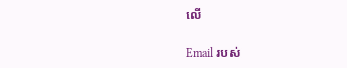លើ

Email របស់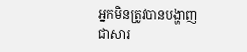អ្នកមិនត្រូវបានបង្ហាញជាសារ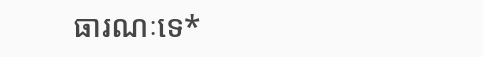ធារណៈទេ*